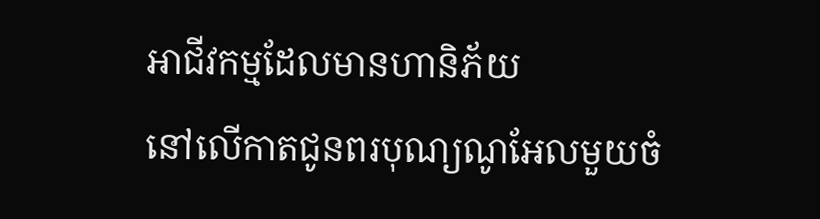អាជីវកម្មដែលមានហានិភ័យ
នៅលើកាតជូនពរបុណ្យណូអែលមួយចំ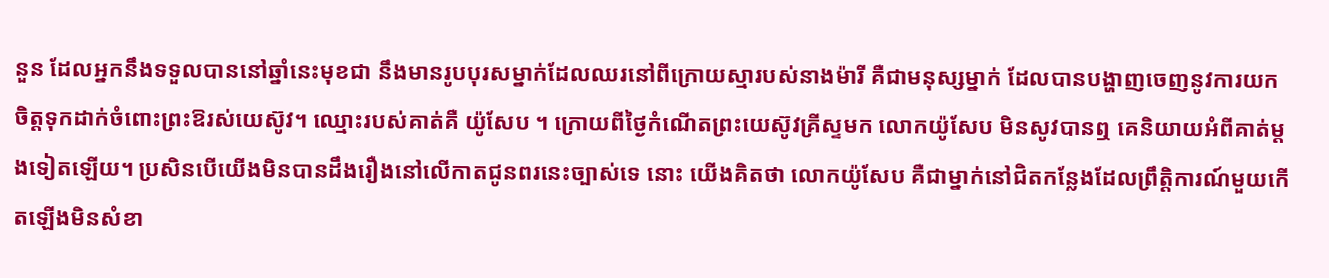នួន ដែលអ្នកនឹងទទួលបាននៅឆ្នាំនេះមុខជា នឹងមានរូបបុរសម្នាក់ដែលឈរនៅពីក្រោយស្មារបស់នាងម៉ារី គឺជាមនុស្សម្នាក់ ដែលបានបង្ហាញចេញនូវការយកចិត្តទុកដាក់ចំពោះព្រះឱរស់យេស៊ូវ។ ឈ្មោះរបស់គាត់គឺ យ៉ូសែប ។ ក្រោយពីថ្ងៃកំណើតព្រះយេស៊ូវគ្រីស្ទមក លោកយ៉ូសែប មិនសូវបានឮ គេនិយាយអំពីគាត់ម្តងទៀតឡើយ។ ប្រសិនបើយើងមិនបានដឹងរឿងនៅលើកាតជូនពរនេះច្បាស់ទេ នោះ យើងគិតថា លោកយ៉ូសែប គឺជាម្នាក់នៅជិតកន្លែងដែលព្រឹត្តិការណ៍មួយកើតឡើងមិនសំខា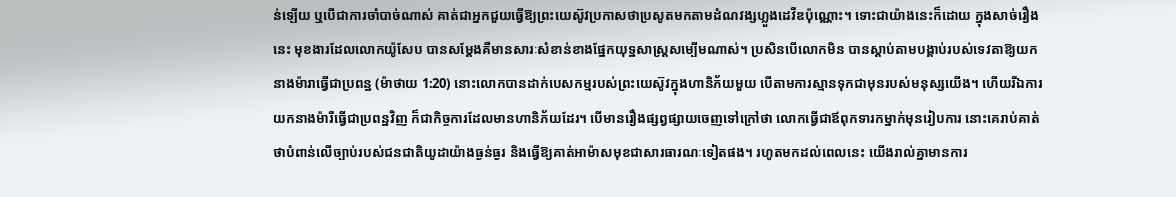ន់ឡើយ ឬបើជាការចាំបាច់ណាស់ គាត់ជាអ្នកជួយធ្វើឱ្យព្រះយេស៊ូវប្រកាសថាប្រសូតមកតាមដំណវង្សហ្លួងដេវីឌប៉ុណ្ណោះ។ ទោះជាយ៉ាងនេះក៏ដោយ ក្នុងសាច់រឿងនេះ មុខងារដែលលោកយ៉ូសែប បានសម្តែងគឺមានសារៈសំខាន់ខាងផ្នែកយុទ្ឋសាស្ត្រសម្បើមណាស់។ ប្រសិនបើលោកមិន បានស្តាប់តាមបង្គាប់របស់ទេវតាឱ្យយកនាងម៉ារាធ្វើជាប្រពន្ឋ (ម៉ាថាយ 1:20) នោះលោកបានដាក់បេសកម្មរបស់ព្រះយេស៊ូវក្នុងហានិភ័យមួយ បើតាមការស្មានទុកជាមុនរបស់មនុស្សយើង។ ហើយរីឯការយកនាងម៉ារីធ្វើជាប្រពន្ឋវិញ ក៏ជាកិច្ចការដែលមានហានិភ័យដែរ។ បើមានរឿងផ្សព្វផ្សាយចេញទៅក្រៅថា លោកធ្វើជាឪពុកទារកម្នាក់មុនរៀបការ នោះគេរាប់គាត់ថាបំពាន់លើច្បាប់របស់ជនជាតិយូដាយ៉ាងធ្ងន់ធ្ងរ និងធ្វើឱ្យគាត់អាម៉ាសមុខជាសារធារណៈទៀតផង។ រហូតមកដល់ពេលនេះ យើងរាល់គ្នាមានការ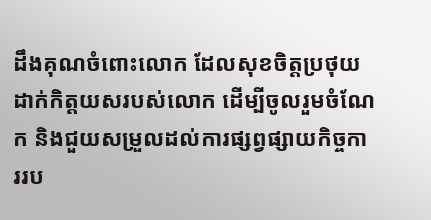ដឹងគុណចំពោះលោក ដែលសុខចិត្តប្រថុយដាក់កិត្តយសរបស់លោក ដើម្បីចូលរួមចំណែក និងជួយសម្រួលដល់ការផ្សព្វផ្សាយកិច្ចការរប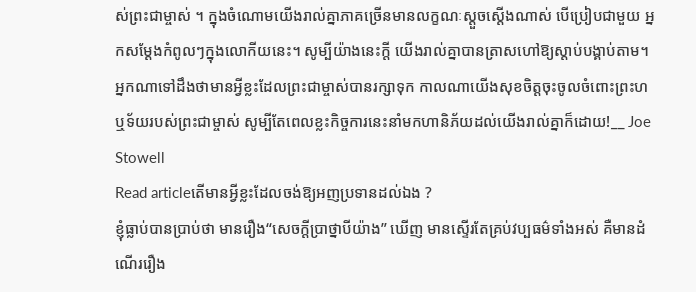ស់ព្រះជាម្ចាស់ ។ ក្នុងចំណោមយើងរាល់គ្នាភាគច្រើនមានលក្ខណៈស្តួចស្តើងណាស់ បើប្រៀបជាមួយ អ្នកសម្តែងកំពូលៗក្នុងលោកីយនេះ។ សូម្បីយ៉ាងនេះក្តី យើងរាល់គ្នាបានត្រាសហៅឱ្យស្តាប់បង្គាប់តាម។ អ្នកណាទៅដឹងថាមានអ្វីខ្លះដែលព្រះជាម្ចាស់បានរក្សាទុក កាលណាយើងសុខចិត្តចុះចូលចំពោះព្រះហឬទ័យរបស់ព្រះជាម្ចាស់ សូម្បីតែពេលខ្លះកិច្ចការនេះនាំមកហានិភ័យដល់យើងរាល់គ្នាក៏ដោយ!__ Joe Stowell
Read articleតើមានអ្វីខ្លះដែលចង់ឱ្យអញប្រទានដល់ឯង ?
ខ្ញុំធ្លាប់បានប្រាប់ថា មានរឿង“សេចក្តីប្រាថ្នាបីយ៉ាង” ឃើញ មានស្ទើរតែគ្រប់វប្បធម៌ទាំងអស់ គឺមានដំណើររឿង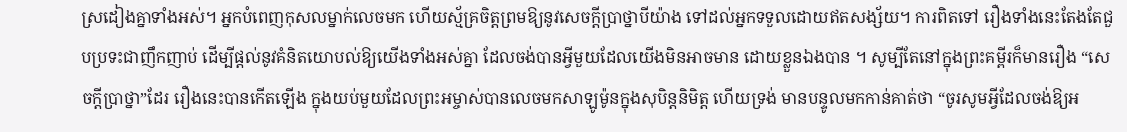ស្រដៀងគ្នាទាំងអស់។ អ្នកបំពេញកុសលម្នាក់លេចមក ហើយស្ម័គ្រចិត្តព្រមឱ្យនូវសេចក្តីប្រាថ្នាបីយ៉ាង ទៅដល់អ្នកទទួលដោយឥតសង្ស័យ។ ការពិតទៅ រឿងទាំងនេះតែងតែជួបប្រទះជាញឹកញាប់ ដើម្បីផ្តល់នូវគំនិតយោបល់ឱ្យយើងទាំងអស់គ្នា ដែលចង់បានអ្វីមួយដែលយើងមិនអាចមាន ដោយខ្លួនឯងបាន ។ សូម្បីតែនៅក្នុងព្រះគម្ពីរក៏មានរឿង “សេចក្តីប្រាថ្នា”ដែរ រឿងនេះបានកើតឡើង ក្នុងយប់មួយដែលព្រះអម្ចាស់បានលេចមកសាឡូម៉ូនក្នុងសុបិន្តនិមិត្ត ហើយទ្រង់ មានបន្ទូលមកកាន់គាត់ថា “ចូរសូមអ្វីដែលចង់ឱ្យអ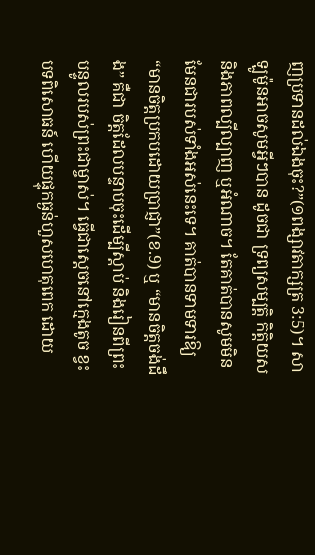ញប្រទានដល់ឯងចុះ?”(១ពង្សាវតាក្សត្រ 3:5)។ សាឡូម៉ូនអាចសូមអ្វីៗបាន ដូចជា ទ្រព្យសម្បត្តិ កិត្តិយស និងភាពល្បីល្បាញ ឬអំណាច។ តែគាត់បានសូមមិនមែនជារបស់ទាំងអស់នេះទេ។ គាត់បានទាមទារឱ្យ“មានចិត្តប្រកបដោយប្រាជ្ញា”(ខ.9) ឬ “មានចិត្តចង់ដឹង” គឺជា ចិត្តដែលបន្ទាបចុះដើម្បីស្តាប់ និងរៀនពីព្រះបន្ទូលរបស់ព្រះជាម្ចាស់។ ធ្វើជាស្តេចនៅក្មេងតូច ខ្វះបទពិសោធន៍ ហើយផ្ទុកធ្ងន់ហួសហេតុពេក ដោយ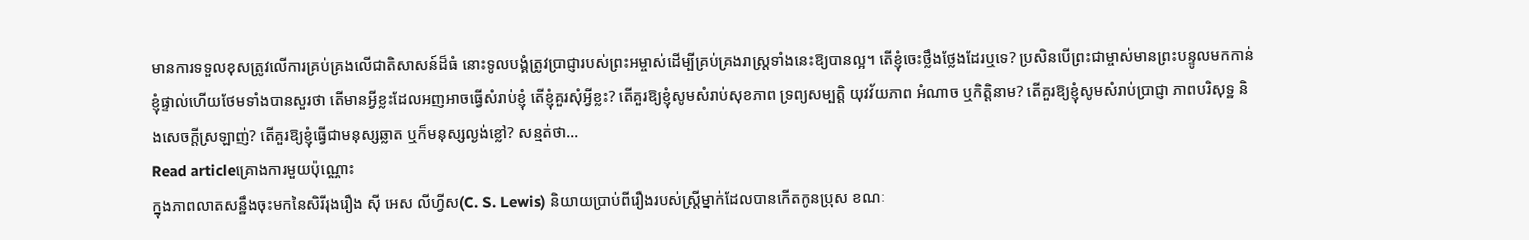មានការទទួលខុសត្រូវលើការគ្រប់គ្រងលើជាតិសាសន៍ដ៏ធំ នោះទូលបង្គំត្រូវប្រាជ្ញារបស់ព្រះអម្ចាស់ដើម្បីគ្រប់គ្រងរាស្ត្រទាំងនេះឱ្យបានល្អ។ តើខ្ញុំចេះថ្លឹងថ្លែងដែរឬទេ? ប្រសិនបើព្រះជាម្ចាស់មានព្រះបន្ទូលមកកាន់ខ្ញុំផ្ទាល់ហើយថែមទាំងបានសួរថា តើមានអ្វីខ្លះដែលអញអាចធ្វើសំរាប់ខ្ញុំ តើខ្ញុំគួរសុំអ្វីខ្លះ? តើគួរឱ្យខ្ញុំសូមសំរាប់សុខភាព ទ្រព្យសម្បត្តិ យុវវ័យភាព អំណាច ឬកិត្តិនាម? តើគួរឱ្យខ្ញុំសូមសំរាប់ប្រាជ្ញា ភាពបរិសុទ្ឋ និងសេចក្តីស្រឡាញ់? តើគួរឱ្យខ្ញុំធ្វើជាមនុស្សឆ្លាត ឬក៏មនុស្សល្ងង់ខ្លៅ? សន្មត់ថា…
Read articleគ្រោងការមួយប៉ុណ្ណោះ
ក្នុងភាពលាតសន្ឋឹងចុះមកនៃសិរីរុងរឿង ស៊ី អេស លីហ្វីស(C. S. Lewis) និយាយប្រាប់ពីរឿងរបស់ស្ត្រីម្នាក់ដែលបានកើតកូនប្រុស ខណៈ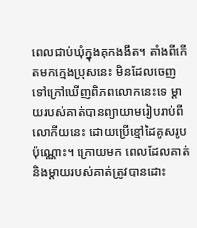ពេលជាប់ឃុំក្នុងគុកងងឹត។ តាំងពីកើតមកក្មេងប្រុសនេះ មិនដែលចេញទៅក្រៅឃើញពិភពលោកនេះទេ ម្តាយរបស់គាត់បានព្យាយាមរៀបរាប់ពីលោកីយនេះ ដោយប្រើខ្មៅដៃគូសរូបប៉ុណ្ណោះ។ ក្រោយមក ពេលដែលគាត់ និងម្តាយរបស់គាត់ត្រូវបានដោះ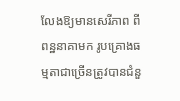លែងឱ្យមានសេរីភាព ពីពន្ឋនាគាមក រូបគ្រោងធម្មតាជាច្រើនត្រូវបានជំនួ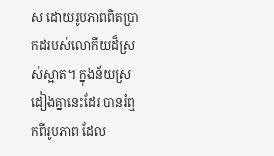ស ដោយរូបភាពពិតប្រាកដរបស់លោកីយដ៏ស្រស់ស្អាត។ ក្នុងន័យស្រដៀងគ្នានេះដែរ បានរំឮកពីរូបភាព ដែល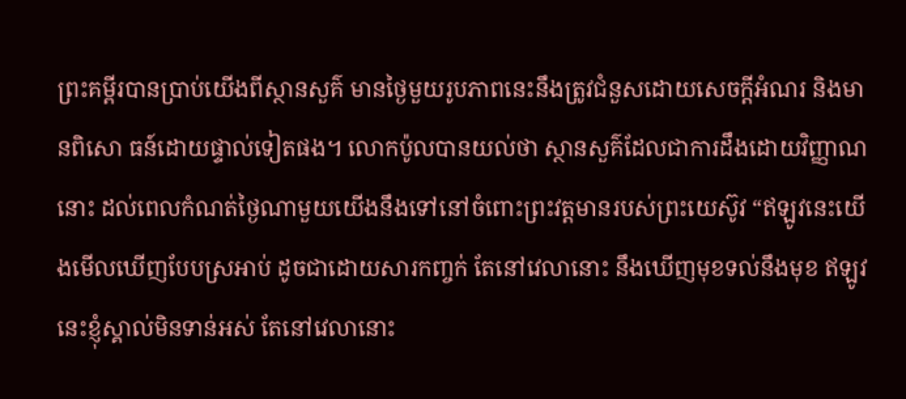ព្រះគម្ពីរបានប្រាប់យើងពីស្ថានសួគ៌ មានថ្ងៃមួយរូបភាពនេះនឹងត្រូវជំនួសដោយសេចក្តីអំណរ និងមានពិសោ ធន៍ដោយផ្ទាល់ទៀតផង។ លោកប៉ូលបានយល់ថា ស្ថានសួគ៌ដែលជាការដឹងដោយវិញ្ញាណនោះ ដល់ពេលកំណត់ថ្ងៃណាមួយយើងនឹងទៅនៅចំពោះព្រះវត្តមានរបស់ព្រះយេស៊ូវ “ឥឡូវនេះយើងមើលឃើញបែបស្រអាប់ ដូចជាដោយសារកញ្ចក់ តែនៅវេលានោះ នឹងឃើញមុខទល់នឹងមុខ ឥឡូវនេះខ្ញុំស្គាល់មិនទាន់អស់ តែនៅវេលានោះ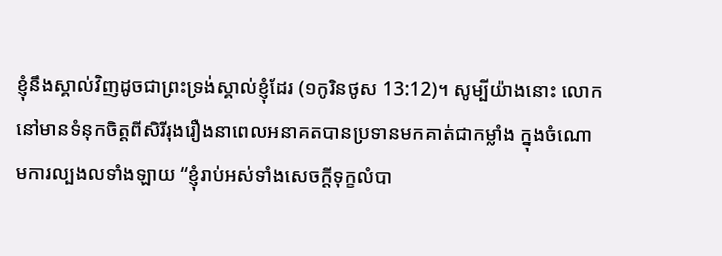ខ្ញុំនឹងស្គាល់វិញដូចជាព្រះទ្រង់ស្គាល់ខ្ញុំដែរ (១កូរិនថូស 13:12)។ សូម្បីយ៉ាងនោះ លោកនៅមានទំនុកចិត្តពីសិរីរុងរឿងនាពេលអនាគតបានប្រទានមកគាត់ជាកម្លាំង ក្នុងចំណោមការល្បងលទាំងឡាយ “ខ្ញុំរាប់អស់ទាំងសេចក្តីទុក្ខលំបា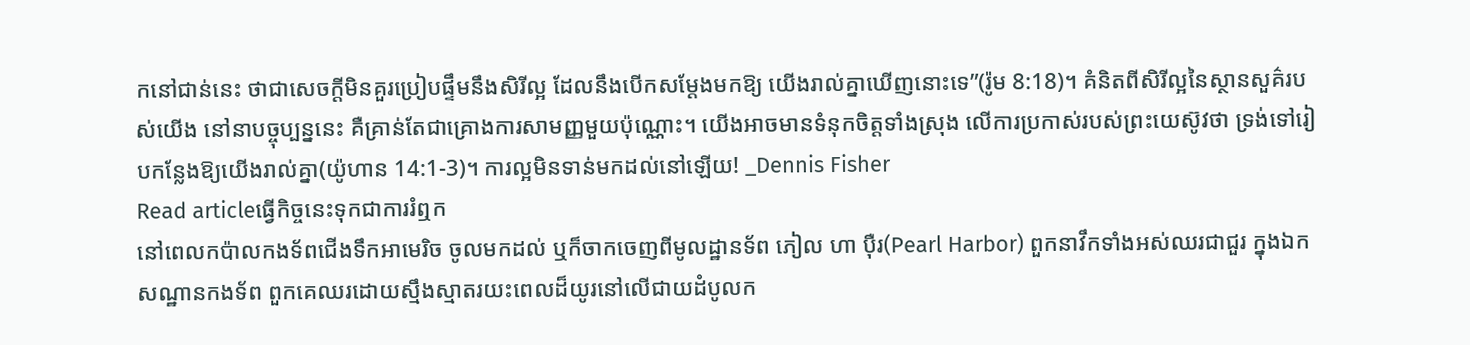កនៅជាន់នេះ ថាជាសេចក្តីមិនគួរប្រៀបផ្ទឹមនឹងសិរីល្អ ដែលនឹងបើកសម្តែងមកឱ្យ យើងរាល់គ្នាឃើញនោះទេ”(រ៉ូម 8:18)។ គំនិតពីសិរីល្អនៃស្ថានសួគ៌របស់យើង នៅនាបច្ចុប្បន្ននេះ គឺគ្រាន់តែជាគ្រោងការសាមញ្ញមួយប៉ុណ្ណោះ។ យើងអាចមានទំនុកចិត្តទាំងស្រុង លើការប្រកាស់របស់ព្រះយេស៊ូវថា ទ្រង់ទៅរៀបកន្លែងឱ្យយើងរាល់គ្នា(យ៉ូហាន 14:1-3)។ ការល្អមិនទាន់មកដល់នៅឡើយ! _Dennis Fisher
Read articleធ្វើកិច្ចនេះទុកជាការរំឮក
នៅពេលកប៉ាលកងទ័ពជើងទឹកអាមេរិច ចូលមកដល់ ឬក៏ចាកចេញពីមូលដ្ឋានទ័ព ភៀល ហា ប៉ឺរ(Pearl Harbor) ពួកនាវឹកទាំងអស់ឈរជាជួរ ក្នុងឯកសណ្ឋានកងទ័ព ពួកគេឈរដោយស្មឹងស្មាតរយះពេលដ៏យូរនៅលើជាយដំបូលក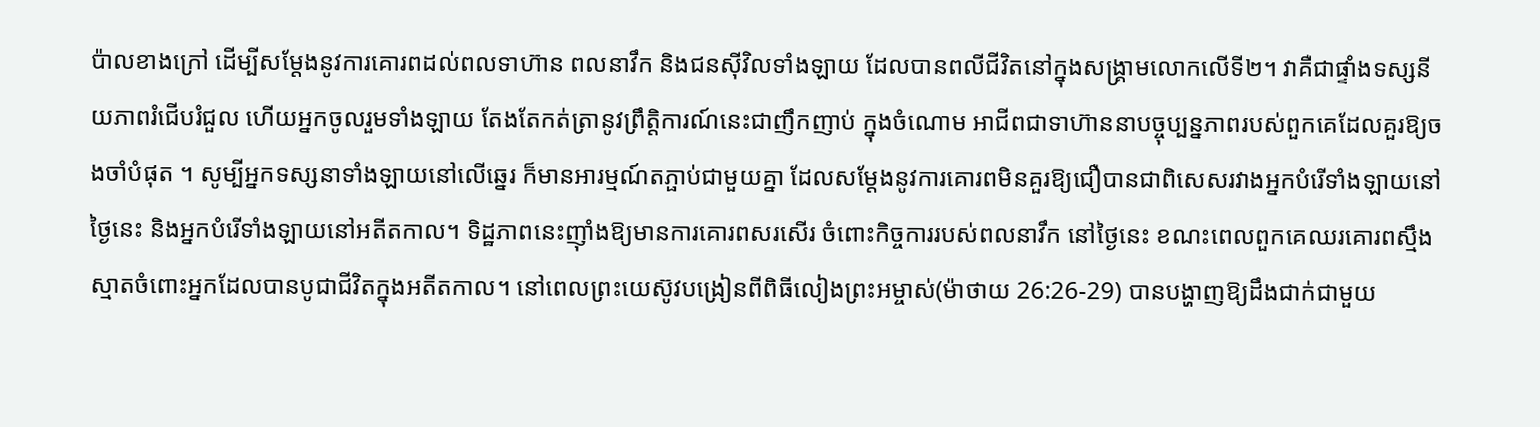ប៉ាលខាងក្រៅ ដើម្បីសម្តែងនូវការគោរពដល់ពលទាហ៊ាន ពលនាវឹក និងជនស៊ីវិលទាំងឡាយ ដែលបានពលីជីវិតនៅក្នុងសង្គ្រាមលោកលើទី២។ វាគឺជាផ្ទាំងទស្សនីយភាពរំជើបរំជួល ហើយអ្នកចូលរួមទាំងឡាយ តែងតែកត់ត្រានូវព្រឹត្តិការណ៍នេះជាញឹកញាប់ ក្នុងចំណោម អាជីពជាទាហ៊ាននាបច្ចុប្បន្នភាពរបស់ពួកគេដែលគួរឱ្យចងចាំបំផុត ។ សូម្បីអ្នកទស្សនាទាំងឡាយនៅលើឆ្នេរ ក៏មានអារម្មណ៍តភ្ផាប់ជាមួយគ្នា ដែលសម្តែងនូវការគោរពមិនគួរឱ្យជឿបានជាពិសេសរវាងអ្នកបំរើទាំងឡាយនៅថ្ងៃនេះ និងអ្នកបំរើទាំងឡាយនៅអតីតកាល។ ទិដ្ឋភាពនេះញ៉ាំងឱ្យមានការគោរពសរសើរ ចំពោះកិច្ចការរបស់ពលនាវឹក នៅថ្ងៃនេះ ខណះពេលពួកគេឈរគោរពស្មឹងស្មាតចំពោះអ្នកដែលបានបូជាជីវិតក្នុងអតីតកាល។ នៅពេលព្រះយេស៊ូវបង្រៀនពីពិធីលៀងព្រះអម្ចាស់(ម៉ាថាយ 26:26-29) បានបង្ហាញឱ្យដឹងជាក់ជាមួយ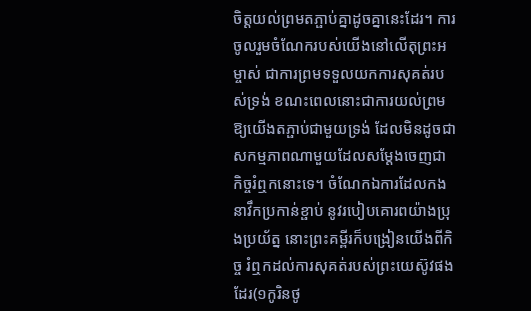ចិត្តយល់ព្រមតភ្ផាប់គ្នាដូចគ្នានេះដែរ។ ការចូលរួមចំណែករបស់យើងនៅលើតុព្រះអម្ចាស់ ជាការព្រមទទួលយកការសុគត់របស់ទ្រង់ ខណះពេលនោះជាការយល់ព្រមឱ្យយើងតភ្ផាប់ជាមួយទ្រង់ ដែលមិនដូចជាសកម្មភាពណាមួយដែលសម្តែងចេញជាកិច្ចរំឮកនោះទេ។ ចំណែកឯការដែលកងនាវឹកប្រកាន់ខ្ផាប់ នូវរបៀបគោរពយ៉ាងប្រុងប្រយ័ត្ន នោះព្រះគម្ពីរក៏បង្រៀនយើងពីកិច្ច រំឮកដល់ការសុគត់របស់ព្រះយេស៊ូវផងដែរ(១កូរិនថូ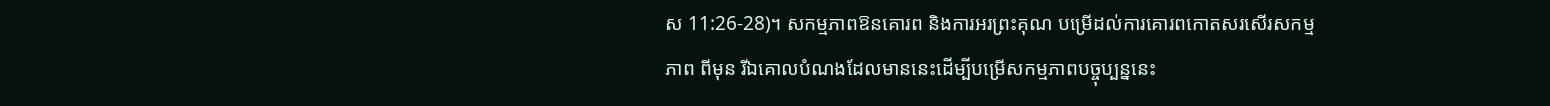ស 11:26-28)។ សកម្មភាពឱនគោរព និងការអរព្រះគុណ បម្រើដល់ការគោរពកោតសរសើរសកម្មភាព ពីមុន រីឯគោលបំណងដែលមាននេះដើម្បីបម្រើសកម្មភាពបច្ចុប្បន្ននេះ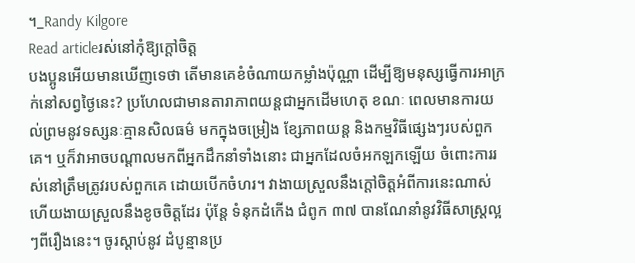។_Randy Kilgore
Read articleរស់នៅកុំឱ្យក្តៅចិត្ត
បងប្អូនអើយមានឃើញទេថា តើមានគេខំចំណាយកម្លាំងប៉ុណ្ណា ដើម្បីឱ្យមនុស្សធ្វើការអាក្រក់នៅសព្វថ្ងៃនេះ? ប្រហែលជាមានតារាភាពយន្តជាអ្នកដើមហេតុ ខណៈ ពេលមានការយល់ព្រមនូវទស្សនៈគ្មានសិលធម៌ មកក្នុងចម្រៀង ខ្សែភាពយន្ត និងកម្មវិធីផ្សេងៗរបស់ពួកគេ។ ឬក៏វាអាចបណ្តាលមកពីអ្នកដឹកនាំទាំងនោះ ជាអ្នកដែលចំអកឡកឡើយ ចំពោះការរស់នៅត្រឹមត្រូវរបស់ពួកគេ ដោយបើកចំហរ។ វាងាយស្រួលនឹងក្តៅចិត្តអំពីការនេះណាស់ហើយងាយស្រួលនឹងខូចចិត្តដែរ ប៉ុន្តែ ទំនុកដំកើង ជំពូក ៣៧ បានណែនាំនូវវិធីសាស្ត្រល្អៗពីរឿងនេះ។ ចូរស្តាប់នូវ ដំបូន្មានប្រ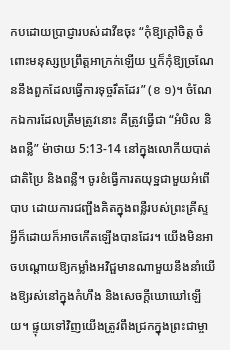កបដោយប្រាជ្ញារបស់ដាវីឌចុះ “កុំឱ្យក្តៅចិត្ត ចំពោះមនុស្សប្រព្រឹត្តអាក្រក់ឡើយ ឬក៏កុំឱ្យច្រណែននឹងពួកដែលធ្វើការទុច្ចរឹតដែរ” (ខ ១)។ ចំណែកឯការដែលត្រឹមត្រូវនោះ គឺត្រូវធ្វើជា “អំបិល និងពន្លឺ” ម៉ាថាយ 5:13-14 នៅក្នុងលោកីយបាត់ជាតិប្រៃ និងពន្លឺ។ ចូរខំធ្វើការតយុទ្ឋជាមួយអំពើបាប ដោយការជញ្ផឹងគិតក្នុងពន្លឺរបស់ព្រះគ្រីស្ទ អ្វីក៏ដោយក៏អាចកើតឡើងបានដែរ។ យើងមិនអាចបណ្តោយឱ្យកម្លាំងអវិជ្ផមានណាមួយនឹងនាំយើងឱ្យរស់នៅក្នុងកំហឹង និងសេចក្តីឃោឃៅឡើយ។ ផ្ទុយទៅវិញយើងត្រូវពឹងជ្រកក្នុងព្រះជាម្ចា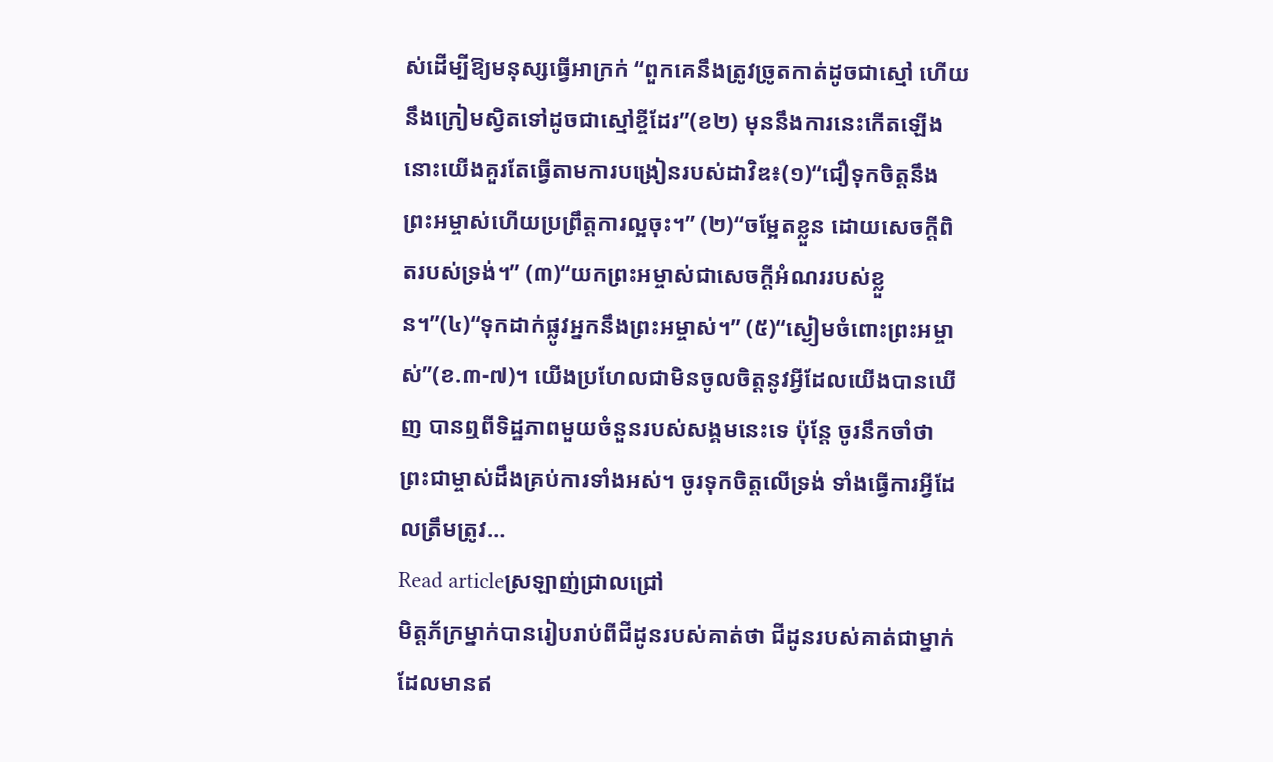ស់ដើម្បីឱ្យមនុស្សធ្វើអាក្រក់ “ពួកគេនឹងត្រូវច្រូតកាត់ដូចជាស្មៅ ហើយនឹងក្រៀមស្វិតទៅដូចជាស្មៅខ្ចីដែរ”(ខ២) មុននឹងការនេះកើតឡើង នោះយើងគួរតែធ្វើតាមការបង្រៀនរបស់ដាវិឌ៖(១)“ជឿទុកចិត្តនឹងព្រះអម្ចាស់ហើយប្រព្រឹត្តការល្អចុះ។” (២)“ចម្អែតខ្លួន ដោយសេចក្តីពិតរបស់ទ្រង់។” (៣)“យកព្រះអម្ចាស់ជាសេចក្តីអំណររបស់ខ្លួន។”(៤)“ទុកដាក់ផ្លូវអ្នកនឹងព្រះអម្ចាស់។” (៥)“ស្ងៀមចំពោះព្រះអម្ចាស់”(ខ.៣-៧)។ យើងប្រហែលជាមិនចូលចិត្តនូវអ្វីដែលយើងបានឃើញ បានឮពីទិដ្ឋភាពមួយចំនួនរបស់សង្គមនេះទេ ប៉ុន្តែ ចូរនឹកចាំថា ព្រះជាម្ចាស់ដឹងគ្រប់ការទាំងអស់។ ចូរទុកចិត្តលើទ្រង់ ទាំងធ្វើការអ្វីដែលត្រឹមត្រូវ…
Read articleស្រឡាញ់ជ្រាលជ្រៅ
មិត្តភ័ក្រម្នាក់បានរៀបរាប់ពីជីដូនរបស់គាត់ថា ជីដូនរបស់គាត់ជាម្នាក់ ដែលមានឥ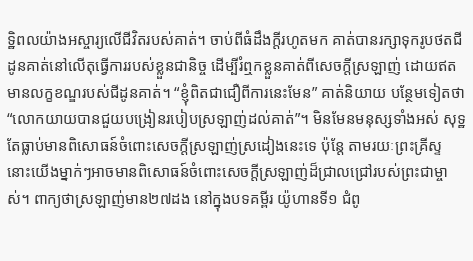ទ្ឋិពលយ៉ាងអស្ចារ្យលើជីវិតរបស់គាត់។ ចាប់ពីធំដឹងក្តីរហូតមក គាត់បានរក្សាទុករូបថតជីដូនគាត់នៅលើតុធ្វើការរបស់ខ្លួនជានិច្ច ដើម្បីរំឮកខ្លួនគាត់ពីសេចក្តីស្រឡាញ់ ដោយឥតមានលក្ខខណ្ឌរបស់ជីដូនគាត់។ “ខ្ញុំពិតជាជឿពីការនេះមែន” គាត់និយាយ បន្ថែមទៀតថា “លោកយាយបានជួយបង្រៀនរបៀបស្រឡាញ់ដល់គាត់”។ មិនមែនមនុស្សទាំងអស់ សុទ្ឋតែធ្លាប់មានពិសោធន៍ចំពោះសេចក្តីស្រឡាញ់ស្រដៀងនេះទេ ប៉ុន្តែ តាមរយៈព្រះគ្រីស្ទ នោះយើងម្នាក់ៗអាចមានពិសោធន៍ចំពោះសេចក្តីស្រឡាញ់ដ៏ជ្រាលជ្រៅរបស់ព្រះជាម្ចាស់។ ពាក្យថាស្រឡាញ់មាន២៧ដង នៅក្នុងបទគម្ពីរ យ៉ូហានទី១ ជំពូ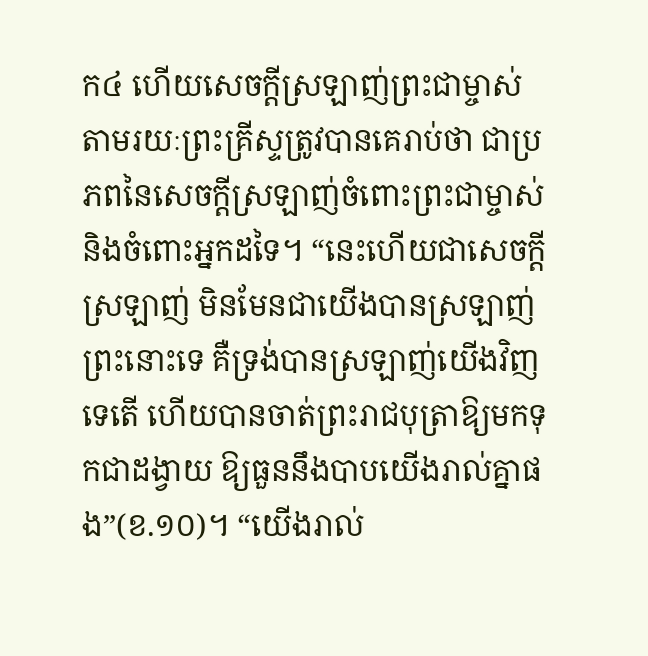ក៤ ហើយសេចក្តីស្រឡាញ់ព្រះជាម្ចាស់ តាមរយៈព្រះគ្រីស្ទត្រូវបានគេរាប់ថា ជាប្រភពនៃសេចក្តីស្រឡាញ់ចំពោះព្រះជាម្ចាស់ និងចំពោះអ្នកដទៃ។ “នេះហើយជាសេចក្តីស្រឡាញ់ មិនមែនជាយើងបានស្រឡាញ់ព្រះនោះទេ គឺទ្រង់បានស្រឡាញ់យើងវិញទេតើ ហើយបានចាត់ព្រះរាជបុត្រាឱ្យមកទុកជាដង្វាយ ឱ្យធួននឹងបាបយើងរាល់គ្នាផង”(ខ.១០)។ “យើងរាល់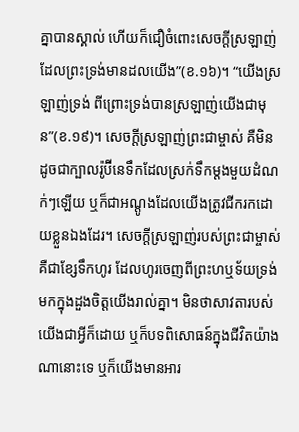គ្នាបានស្គាល់ ហើយក៏ជឿចំពោះសេចក្តីស្រឡាញ់ ដែលព្រះទ្រង់មានដលយើង”(ខ.១៦)។ “យើងស្រឡាញ់ទ្រង់ ពីព្រោះទ្រង់បានស្រឡាញ់យើងជាមុន”(ខ.១៩)។ សេចក្តីស្រឡាញ់ព្រះជាម្ចាស់ គឺមិនដូចជាក្បាលរ៉ូប៊ីនេទឹកដែលស្រក់ទឹកម្តងមួយដំណក់ៗឡើយ ឬក៏ជាអណ្តូងដែលយើងត្រូវជីករកដោយខ្លួនឯងដែរ។ សេចក្តីស្រឡាញ់របស់ព្រះជាម្ចាស់គឺជាខ្សែទឹកហូរ ដែលហូរចេញពីព្រះហឬទ័យទ្រង់ មកក្នុងដួងចិត្តយើងរាល់គ្នា។ មិនថាសាវតារបស់យើងជាអ្វីក៏ដោយ ឬក៏បទពិសោធន៍ក្នុងជីវិតយ៉ាងណានោះទេ ឬក៏យើងមានអារ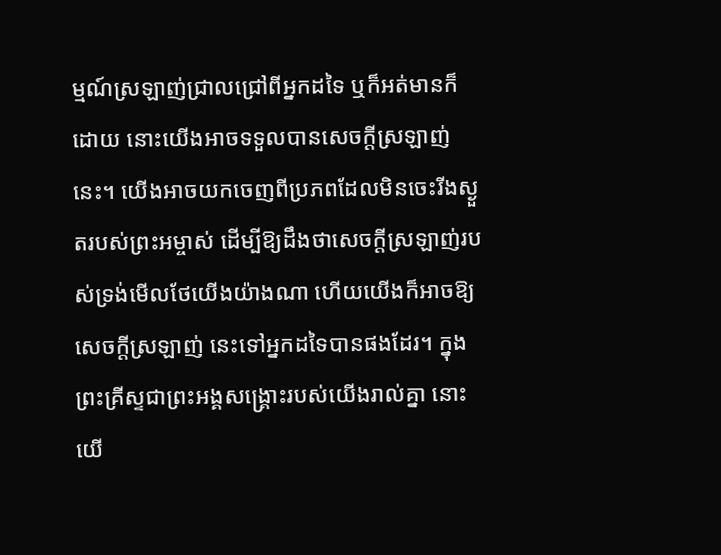ម្មណ៍ស្រឡាញ់ជ្រាលជ្រៅពីអ្នកដទៃ ឬក៏អត់មានក៏ដោយ នោះយើងអាចទទួលបានសេចក្តីស្រឡាញ់នេះ។ យើងអាចយកចេញពីប្រភពដែលមិនចេះរីងស្ងួតរបស់ព្រះអម្ចាស់ ដើម្បីឱ្យដឹងថាសេចក្តីស្រឡាញ់របស់ទ្រង់មើលថែយើងយ៉ាងណា ហើយយើងក៏អាចឱ្យសេចក្តីស្រឡាញ់ នេះទៅអ្នកដទៃបានផងដែរ។ ក្នុងព្រះគ្រីស្ទជាព្រះអង្គសង្គ្រោះរបស់យើងរាល់គ្នា នោះយើ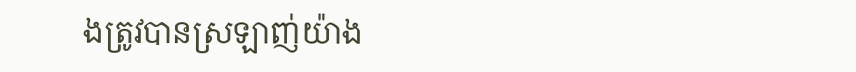ងត្រូវបានស្រឡាញ់យ៉ាង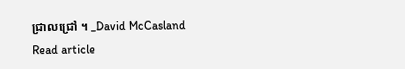ជ្រាលជ្រៅ ។ _David McCasland
Read article